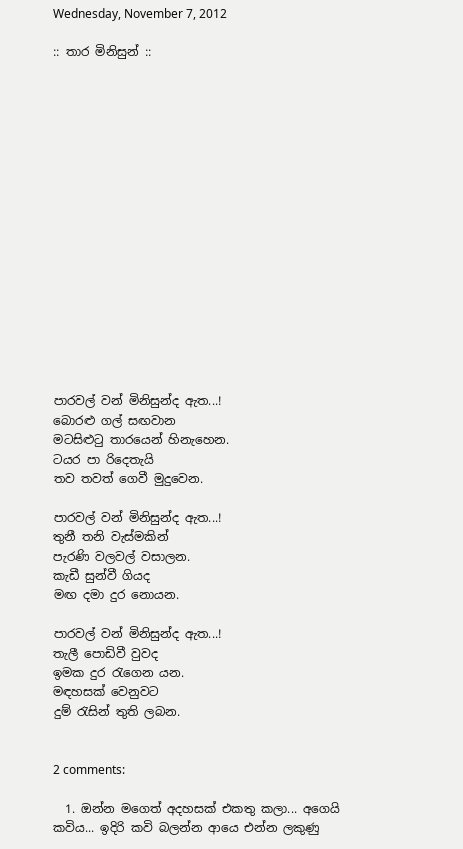Wednesday, November 7, 2012

:: තාර මිනිසුන් ::

















පාරවල් වන් මිනිසුන්ද ඇත...!
බොරළු ගල් සඟවාන
මටසිළුටු තාරයෙන් හිනැහෙන.
ටයර පා රිදෙතැයි
තව තවත් ගෙවී මුදුවෙන.

පාරවල් වන් මිනිසුන්ද ඇත...!
තුනී තනි වැස්මකින්
පැරණි වලවල් වසාලන.
කැඩී සුන්වී ගියද
මඟ දමා දුර නොයන.

පාරවල් වන් මිනිසුන්ද ඇත...!
තැලී පොඩිවී වුවද
ඉමක දුර රැගෙන යන.
මඳහසක් වෙනුවට
දුම් රැසින් තුති ලබන.


2 comments:

  1. ඔන්න මගෙත් අදහසක් එකතු කලා... අගෙයි කවිය... ඉදිරි කවි බලන්න ආයෙ එන්න ලකුණු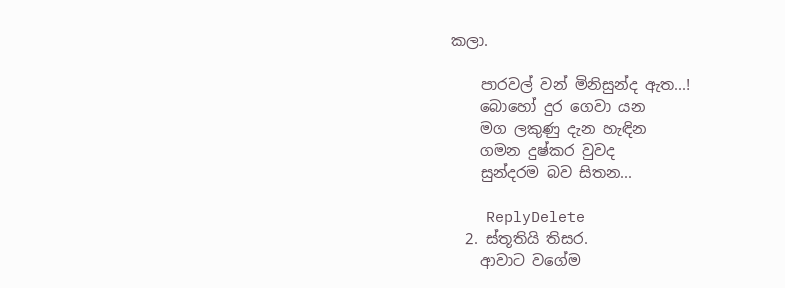කලා.

    පාරවල් වන් මිනිසුන්ද ඇත...!
    බොහෝ දුර ගෙවා යන
    මග ලකුණු දැන හැඳින
    ගමන දුෂ්කර වුවද
    සුන්දරම බව සිතන...

    ReplyDelete
  2. ස්තූතියි තිසර.
    ආවාට වගේම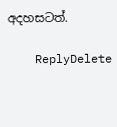අදහසටත්.

    ReplyDelete